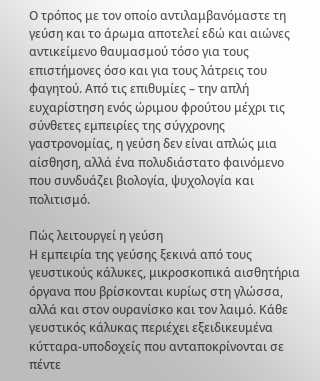Ο τρόπος με τον οποίο αντιλαμβανόμαστε τη γεύση και το άρωμα αποτελεί εδώ και αιώνες αντικείμενο θαυμασμού τόσο για τους επιστήμονες όσο και για τους λάτρεις του φαγητού. Από τις επιθυμίες – την απλή ευχαρίστηση ενός ώριμου φρούτου μέχρι τις σύνθετες εμπειρίες της σύγχρονης γαστρονομίας, η γεύση δεν είναι απλώς μια αίσθηση, αλλά ένα πολυδιάστατο φαινόμενο που συνδυάζει βιολογία, ψυχολογία και πολιτισμό.

Πώς λειτουργεί η γεύση
Η εμπειρία της γεύσης ξεκινά από τους γευστικούς κάλυκες, μικροσκοπικά αισθητήρια όργανα που βρίσκονται κυρίως στη γλώσσα, αλλά και στον ουρανίσκο και τον λαιμό. Κάθε γευστικός κάλυκας περιέχει εξειδικευμένα κύτταρα-υποδοχείς που ανταποκρίνονται σε πέντε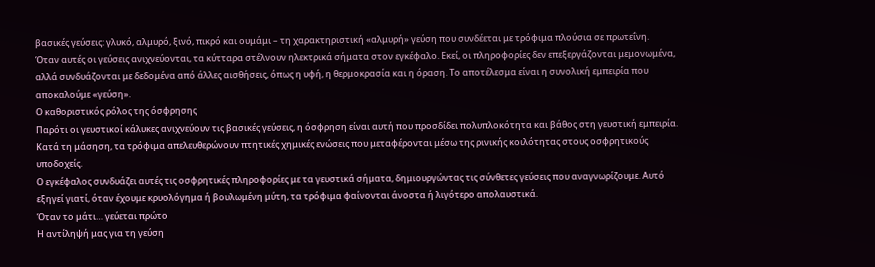βασικές γεύσεις: γλυκό, αλμυρό, ξινό, πικρό και ουμάμι – τη χαρακτηριστική «αλμυρή» γεύση που συνδέεται με τρόφιμα πλούσια σε πρωτεΐνη.
Όταν αυτές οι γεύσεις ανιχνεύονται, τα κύτταρα στέλνουν ηλεκτρικά σήματα στον εγκέφαλο. Εκεί, οι πληροφορίες δεν επεξεργάζονται μεμονωμένα, αλλά συνδυάζονται με δεδομένα από άλλες αισθήσεις, όπως η υφή, η θερμοκρασία και η όραση. Το αποτέλεσμα είναι η συνολική εμπειρία που αποκαλούμε «γεύση».
Ο καθοριστικός ρόλος της όσφρησης
Παρότι οι γευστικοί κάλυκες ανιχνεύουν τις βασικές γεύσεις, η όσφρηση είναι αυτή που προσδίδει πολυπλοκότητα και βάθος στη γευστική εμπειρία. Κατά τη μάσηση, τα τρόφιμα απελευθερώνουν πτητικές χημικές ενώσεις που μεταφέρονται μέσω της ρινικής κοιλότητας στους οσφρητικούς υποδοχείς.
Ο εγκέφαλος συνδυάζει αυτές τις οσφρητικές πληροφορίες με τα γευστικά σήματα, δημιουργώντας τις σύνθετες γεύσεις που αναγνωρίζουμε. Αυτό εξηγεί γιατί, όταν έχουμε κρυολόγημα ή βουλωμένη μύτη, τα τρόφιμα φαίνονται άνοστα ή λιγότερο απολαυστικά.
Όταν το μάτι… γεύεται πρώτο
Η αντίληψή μας για τη γεύση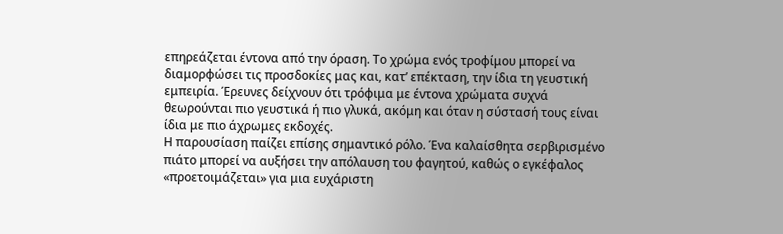επηρεάζεται έντονα από την όραση. Το χρώμα ενός τροφίμου μπορεί να διαμορφώσει τις προσδοκίες μας και, κατ’ επέκταση, την ίδια τη γευστική εμπειρία. Έρευνες δείχνουν ότι τρόφιμα με έντονα χρώματα συχνά θεωρούνται πιο γευστικά ή πιο γλυκά, ακόμη και όταν η σύστασή τους είναι ίδια με πιο άχρωμες εκδοχές.
Η παρουσίαση παίζει επίσης σημαντικό ρόλο. Ένα καλαίσθητα σερβιρισμένο πιάτο μπορεί να αυξήσει την απόλαυση του φαγητού, καθώς ο εγκέφαλος «προετοιμάζεται» για μια ευχάριστη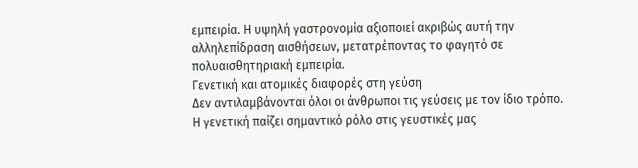εμπειρία. Η υψηλή γαστρονομία αξιοποιεί ακριβώς αυτή την αλληλεπίδραση αισθήσεων, μετατρέποντας το φαγητό σε πολυαισθητηριακή εμπειρία.
Γενετική και ατομικές διαφορές στη γεύση
Δεν αντιλαμβάνονται όλοι οι άνθρωποι τις γεύσεις με τον ίδιο τρόπο. Η γενετική παίζει σημαντικό ρόλο στις γευστικές μας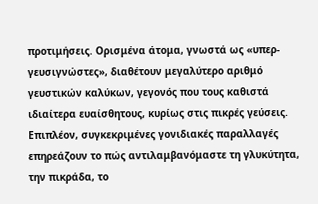προτιμήσεις. Ορισμένα άτομα, γνωστά ως «υπερ-γευσιγνώστες», διαθέτουν μεγαλύτερο αριθμό γευστικών καλύκων, γεγονός που τους καθιστά ιδιαίτερα ευαίσθητους, κυρίως στις πικρές γεύσεις.
Επιπλέον, συγκεκριμένες γονιδιακές παραλλαγές επηρεάζουν το πώς αντιλαμβανόμαστε τη γλυκύτητα, την πικράδα, το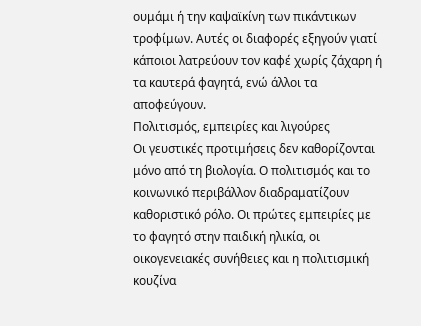ουμάμι ή την καψαϊκίνη των πικάντικων τροφίμων. Αυτές οι διαφορές εξηγούν γιατί κάποιοι λατρεύουν τον καφέ χωρίς ζάχαρη ή τα καυτερά φαγητά, ενώ άλλοι τα αποφεύγουν.
Πολιτισμός, εμπειρίες και λιγούρες
Οι γευστικές προτιμήσεις δεν καθορίζονται μόνο από τη βιολογία. Ο πολιτισμός και το κοινωνικό περιβάλλον διαδραματίζουν καθοριστικό ρόλο. Οι πρώτες εμπειρίες με το φαγητό στην παιδική ηλικία, οι οικογενειακές συνήθειες και η πολιτισμική κουζίνα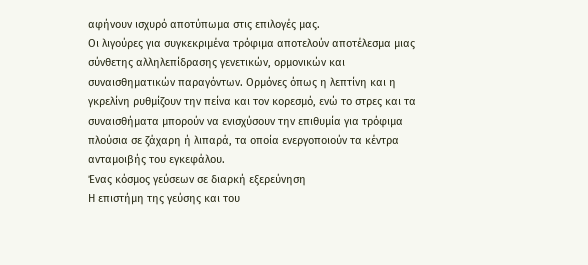αφήνουν ισχυρό αποτύπωμα στις επιλογές μας.
Οι λιγούρες για συγκεκριμένα τρόφιμα αποτελούν αποτέλεσμα μιας σύνθετης αλληλεπίδρασης γενετικών, ορμονικών και συναισθηματικών παραγόντων. Ορμόνες όπως η λεπτίνη και η γκρελίνη ρυθμίζουν την πείνα και τον κορεσμό, ενώ το στρες και τα συναισθήματα μπορούν να ενισχύσουν την επιθυμία για τρόφιμα πλούσια σε ζάχαρη ή λιπαρά, τα οποία ενεργοποιούν τα κέντρα ανταμοιβής του εγκεφάλου.
Ένας κόσμος γεύσεων σε διαρκή εξερεύνηση
Η επιστήμη της γεύσης και του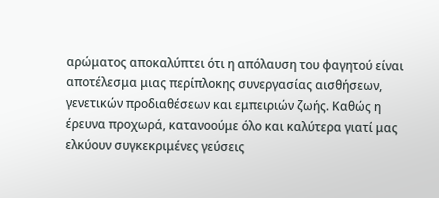αρώματος αποκαλύπτει ότι η απόλαυση του φαγητού είναι αποτέλεσμα μιας περίπλοκης συνεργασίας αισθήσεων, γενετικών προδιαθέσεων και εμπειριών ζωής. Καθώς η έρευνα προχωρά, κατανοούμε όλο και καλύτερα γιατί μας ελκύουν συγκεκριμένες γεύσεις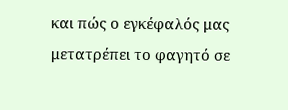και πώς ο εγκέφαλός μας μετατρέπει το φαγητό σε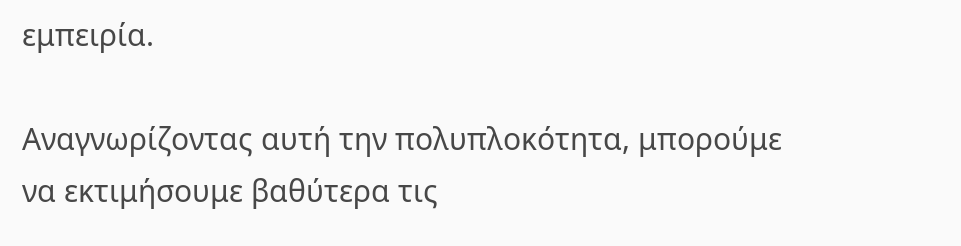εμπειρία.

Αναγνωρίζοντας αυτή την πολυπλοκότητα, μπορούμε να εκτιμήσουμε βαθύτερα τις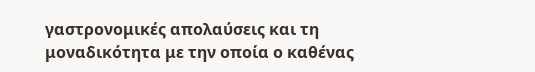γαστρονομικές απολαύσεις και τη μοναδικότητα με την οποία ο καθένας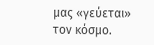μας «γεύεται» τον κόσμο.